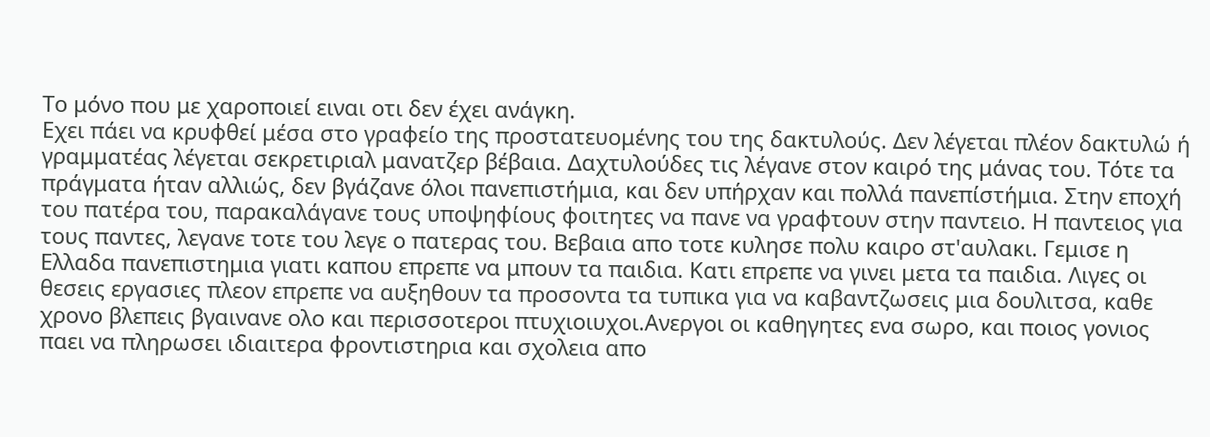Tο μόνο που με χαροποιεί ειναι οτι δεν έχει ανάγκη.
Εχει πάει να κρυφθεί μέσα στο γραφείο της προστατευομένης του της δακτυλούς. Δεν λέγεται πλέον δακτυλώ ή γραμματέας λέγεται σεκρετιριαλ μανατζερ βέβαια. Δαχτυλούδες τις λέγανε στον καιρό της μάνας του. Τότε τα πράγματα ήταν αλλιώς, δεν βγάζανε όλοι πανεπιστήμια, και δεν υπήρχαν και πολλά πανεπίστήμια. Στην εποχή του πατέρα του, παρακαλάγανε τους υποψηφίους φοιτητες να πανε να γραφτουν στην παντειο. Η παντειος για τους παντες, λεγανε τοτε του λεγε ο πατερας του. Βεβαια απο τοτε κυλησε πολυ καιρο στ'αυλακι. Γεμισε η Ελλαδα πανεπιστημια γιατι καπου επρεπε να μπουν τα παιδια. Kατι επρεπε να γινει μετα τα παιδια. Λιγες οι θεσεις εργασιες πλεον επρεπε να αυξηθουν τα προσοντα τα τυπικα για να καβαντζωσεις μια δουλιτσα, καθε χρονο βλεπεις βγαινανε ολο και περισσοτεροι πτυχιοιυχοι.Ανεργοι οι καθηγητες ενα σωρο, και ποιος γονιος παει να πληρωσει ιδιαιτερα φροντιστηρια και σχολεια απο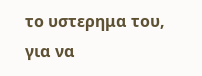το υστερημα του, για να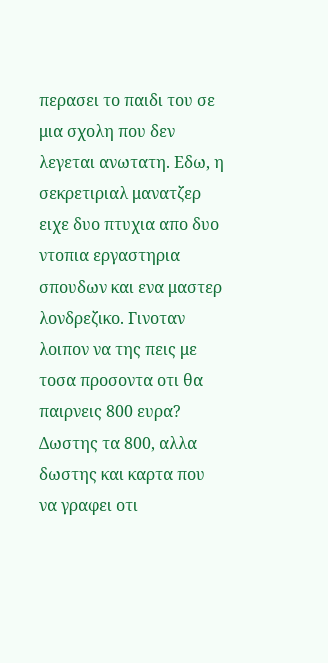περασει το παιδι του σε μια σχολη που δεν λεγεται ανωτατη. Εδω, η σεκρετιριαλ μανατζερ ειχε δυο πτυχια απο δυο ντοπια εργαστηρια σπουδων και ενα μαστερ λονδρεζικο. Γινοταν λοιπον να της πεις με τοσα προσοντα οτι θα παιρνεις 800 ευρα? Δωστης τα 800, αλλα δωστης και καρτα που να γραφει οτι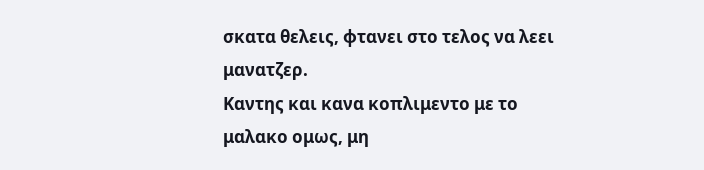σκατα θελεις, φτανει στο τελος να λεει μανατζερ.
Καντης και κανα κοπλιμεντο με το μαλακο ομως, μη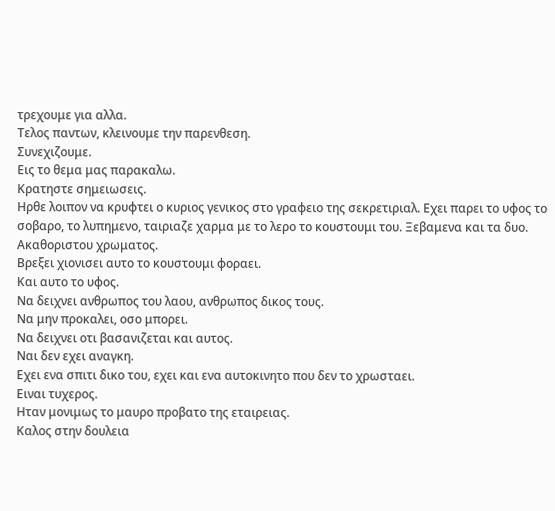τρεχουμε για αλλα.
Τελος παντων, κλεινουμε την παρενθεση.
Συνεχιζουμε.
Εις το θεμα μας παρακαλω.
Κρατηστε σημειωσεις.
Ηρθε λοιπον να κρυφτει ο κυριος γενικος στο γραφειο της σεκρετιριαλ. Εχει παρει το υφος το σοβαρο, το λυπημενο, ταιριαζε χαρμα με το λερο το κουστουμι του. Ξεβαμενα και τα δυο. Ακαθοριστου χρωματος.
Βρεξει χιονισει αυτο το κουστουμι φοραει.
Και αυτο το υφος.
Να δειχνει ανθρωπος του λαου, ανθρωπος δικος τους.
Να μην προκαλει, οσο μπορει.
Να δειχνει οτι βασανιζεται και αυτος.
Ναι δεν εχει αναγκη.
Εχει ενα σπιτι δικο του, εχει και ενα αυτοκινητο που δεν το χρωσταει.
Ειναι τυχερος.
Ηταν μονιμως το μαυρο προβατο της εταιρειας.
Καλος στην δουλεια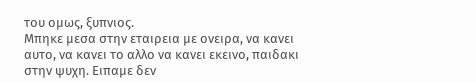του ομως, ξυπνιος.
Μπηκε μεσα στην εταιρεια με ονειρα, να κανει αυτο, να κανει το αλλο να κανει εκεινο, παιδακι στην ψυχη. Ειπαμε δεν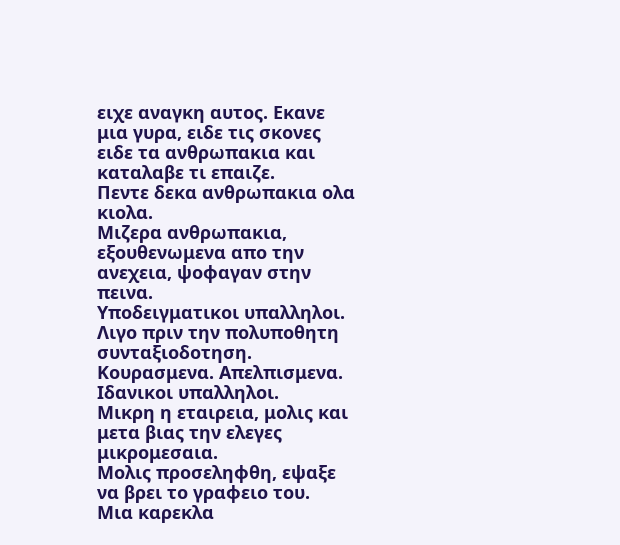ειχε αναγκη αυτος. Εκανε μια γυρα, ειδε τις σκονες ειδε τα ανθρωπακια και καταλαβε τι επαιζε.
Πεντε δεκα ανθρωπακια ολα κιολα.
Μιζερα ανθρωπακια, εξουθενωμενα απο την ανεχεια, ψοφαγαν στην πεινα.
Υποδειγματικοι υπαλληλοι.
Λιγο πριν την πολυποθητη συνταξιοδοτηση.
Κουρασμενα. Απελπισμενα.
Ιδανικοι υπαλληλοι.
Μικρη η εταιρεια, μολις και μετα βιας την ελεγες μικρομεσαια.
Μολις προσεληφθη, εψαξε να βρει το γραφειο του.
Μια καρεκλα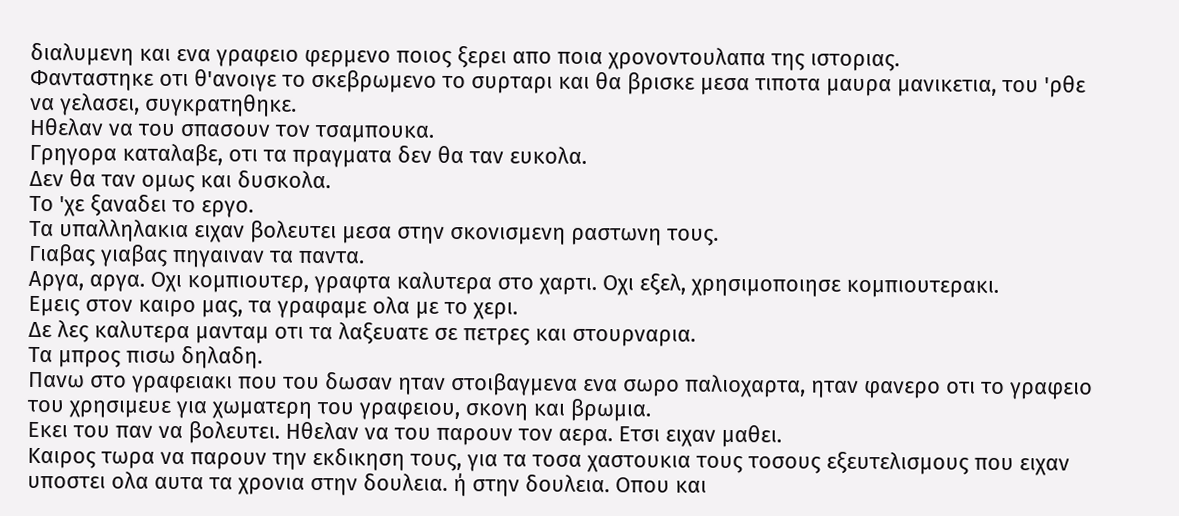διαλυμενη και ενα γραφειο φερμενο ποιος ξερει απο ποια χρονοντουλαπα της ιστοριας.
Φανταστηκε οτι θ'ανοιγε το σκεβρωμενο το συρταρι και θα βρισκε μεσα τιποτα μαυρα μανικετια, του 'ρθε να γελασει, συγκρατηθηκε.
Ηθελαν να του σπασουν τον τσαμπουκα.
Γρηγορα καταλαβε, οτι τα πραγματα δεν θα ταν ευκολα.
Δεν θα ταν ομως και δυσκολα.
Το 'χε ξαναδει το εργο.
Τα υπαλληλακια ειχαν βολευτει μεσα στην σκονισμενη ραστωνη τους.
Γιαβας γιαβας πηγαιναν τα παντα.
Αργα, αργα. Οχι κομπιουτερ, γραφτα καλυτερα στο χαρτι. Οχι εξελ, χρησιμοποιησε κομπιουτερακι.
Εμεις στον καιρο μας, τα γραφαμε ολα με το χερι.
Δε λες καλυτερα μανταμ οτι τα λαξευατε σε πετρες και στουρναρια.
Τα μπρος πισω δηλαδη.
Πανω στο γραφειακι που του δωσαν ηταν στοιβαγμενα ενα σωρο παλιοχαρτα, ηταν φανερο οτι το γραφειο του χρησιμευε για χωματερη του γραφειου, σκονη και βρωμια.
Εκει του παν να βολευτει. Ηθελαν να του παρουν τον αερα. Ετσι ειχαν μαθει.
Καιρος τωρα να παρουν την εκδικηση τους, για τα τοσα χαστουκια τους τοσους εξευτελισμους που ειχαν υποστει ολα αυτα τα χρονια στην δουλεια. ή στην δουλεια. Οπου και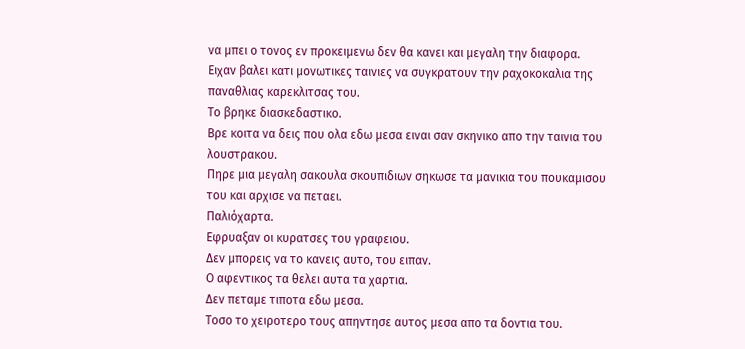να μπει ο τονος εν προκειμενω δεν θα κανει και μεγαλη την διαφορα.
Ειχαν βαλει κατι μονωτικες ταινιες να συγκρατουν την ραχοκοκαλια της παναθλιας καρεκλιτσας του.
Το βρηκε διασκεδαστικο.
Βρε κοιτα να δεις που ολα εδω μεσα ειναι σαν σκηνικο απο την ταινια του λουστρακου.
Πηρε μια μεγαλη σακουλα σκουπιδιων σηκωσε τα μανικια του πουκαμισου του και αρχισε να πεταει.
Παλιόχαρτα.
Εφρυαξαν οι κυρατσες του γραφειου.
Δεν μπορεις να το κανεις αυτο, του ειπαν.
Ο αφεντικος τα θελει αυτα τα χαρτια.
Δεν πεταμε τιποτα εδω μεσα.
Τοσο το χειροτερο τους απηντησε αυτος μεσα απο τα δοντια του.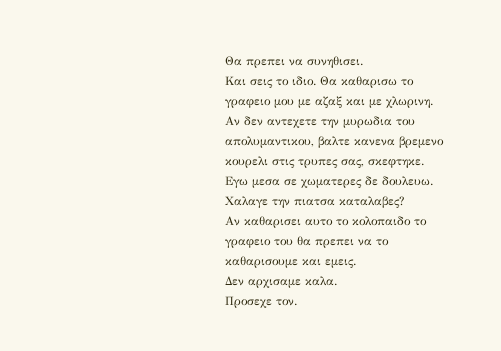Θα πρεπει να συνηθισει.
Και σεις το ιδιο. Θα καθαρισω το γραφειο μου με αζαξ και με χλωρινη. Αν δεν αντεχετε την μυρωδια του απολυμαντικου, βαλτε κανενα βρεμενο κουρελι στις τρυπες σας, σκεφτηκε.
Εγω μεσα σε χωματερες δε δουλευω.
Χαλαγε την πιατσα καταλαβες?
Αν καθαρισει αυτο το κολοπαιδο το γραφειο του θα πρεπει να το καθαρισουμε και εμεις.
Δεν αρχισαμε καλα.
Προσεχε τον.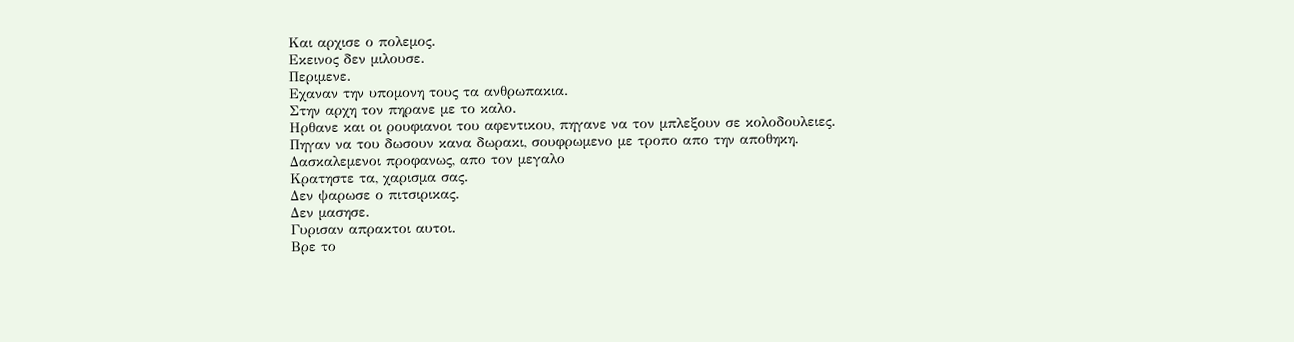Και αρχισε ο πολεμος.
Εκεινος δεν μιλουσε.
Περιμενε.
Εχαναν την υπομονη τους τα ανθρωπακια.
Στην αρχη τον πηρανε με το καλο.
Ηρθανε και οι ρουφιανοι του αφεντικου, πηγανε να τον μπλεξουν σε κολοδουλειες.
Πηγαν να του δωσουν κανα δωρακι, σουφρωμενο με τροπο απο την αποθηκη.
Δασκαλεμενοι προφανως, απο τον μεγαλο
Κρατηστε τα, χαρισμα σας.
Δεν ψαρωσε ο πιτσιρικας.
Δεν μασησε.
Γυρισαν απρακτοι αυτοι.
Βρε το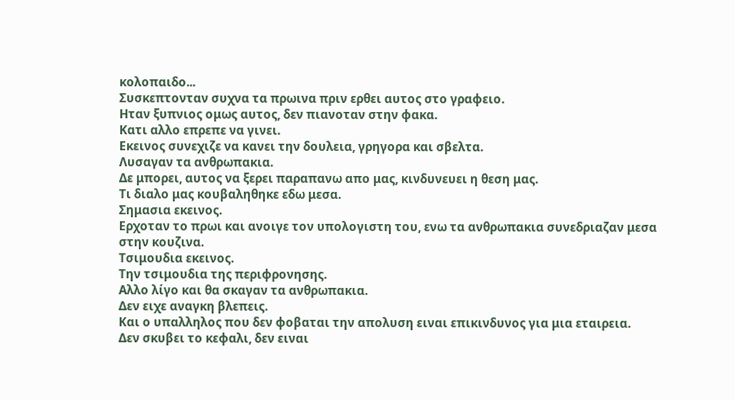κολοπαιδο...
Συσκεπτονταν συχνα τα πρωινα πριν ερθει αυτος στο γραφειο.
Ηταν ξυπνιος ομως αυτος, δεν πιανοταν στην φακα.
Κατι αλλο επρεπε να γινει.
Εκεινος συνεχιζε να κανει την δουλεια, γρηγορα και σβελτα.
Λυσαγαν τα ανθρωπακια.
Δε μπορει, αυτος να ξερει παραπανω απο μας, κινδυνευει η θεση μας.
Τι διαλο μας κουβαληθηκε εδω μεσα.
Σημασια εκεινος.
Ερχοταν το πρωι και ανοιγε τον υπολογιστη του, ενω τα ανθρωπακια συνεδριαζαν μεσα στην κουζινα.
Τσιμουδια εκεινος.
Την τσιμουδια της περιφρονησης.
Αλλο λίγο και θα σκαγαν τα ανθρωπακια.
Δεν ειχε αναγκη βλεπεις.
Και ο υπαλληλος που δεν φοβαται την απολυση ειναι επικινδυνος για μια εταιρεια.
Δεν σκυβει το κεφαλι, δεν ειναι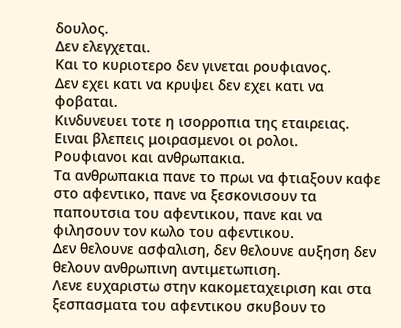δουλος.
Δεν ελεγχεται.
Και το κυριοτερο δεν γινεται ρουφιανος.
Δεν εχει κατι να κρυψει δεν εχει κατι να φοβαται.
Κινδυνευει τοτε η ισορροπια της εταιρειας.
Ειναι βλεπεις μοιρασμενοι οι ρολοι.
Ρουφιανοι και ανθρωπακια.
Τα ανθρωπακια πανε το πρωι να φτιαξουν καφε στο αφεντικο, πανε να ξεσκονισουν τα παπουτσια του αφεντικου, πανε και να φιλησουν τον κωλο του αφεντικου.
Δεν θελουνε ασφαλιση, δεν θελουνε αυξηση δεν θελουν ανθρωπινη αντιμετωπιση.
Λενε ευχαριστω στην κακομεταχειριση και στα ξεσπασματα του αφεντικου σκυβουν το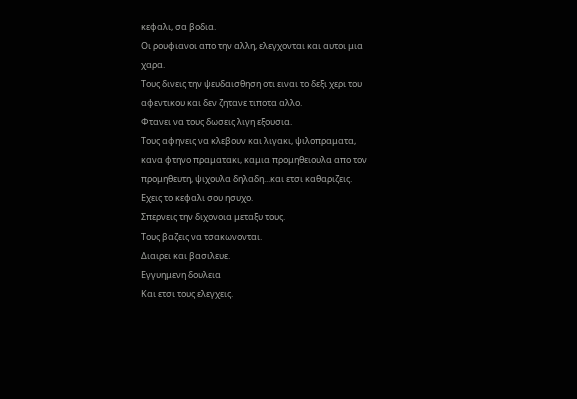κεφαλι, σα βοδια.
Οι ρουφιανοι απο την αλλη, ελεγχονται και αυτοι μια χαρα.
Τους δινεις την ψευδαισθηση οτι ειναι το δεξι χερι του αφεντικου και δεν ζητανε τιποτα αλλο.
Φτανει να τους δωσεις λιγη εξουσια.
Τους αφηνεις να κλεβουν και λιγακι, ψιλοπραματα, κανα φτηνο πραματακι, καμια προμηθειουλα απο τον προμηθευτη, ψιχουλα δηλαδη...και ετσι καθαριζεις. Εχεις το κεφαλι σου ησυχο.
Σπερνεις την διχονοια μεταξυ τους.
Τους βαζεις να τσακωνονται.
Διαιρει και βασιλευε.
Εγγυημενη δουλεια
Και ετσι τους ελεγχεις.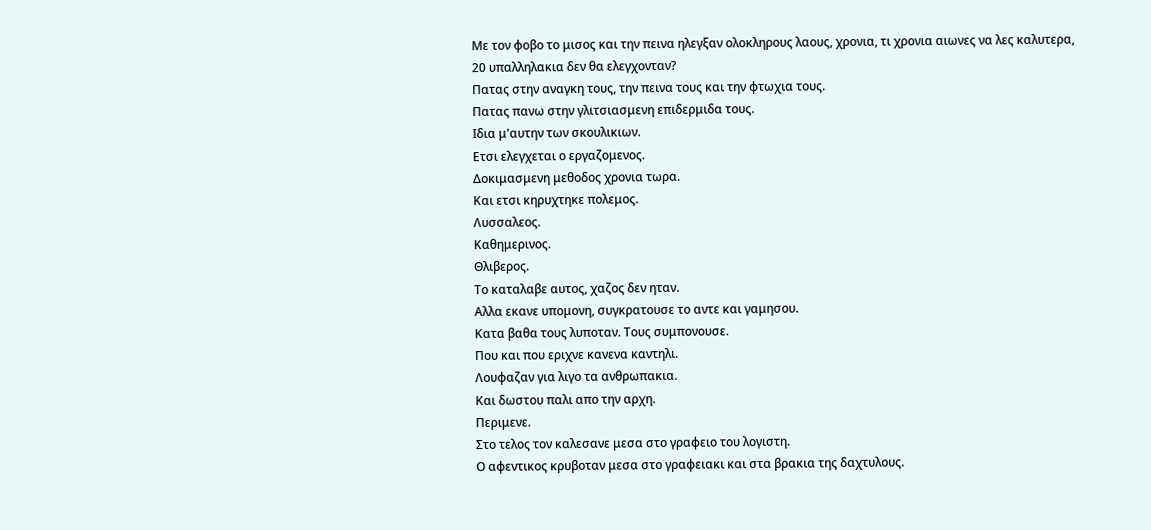Με τον φοβο το μισος και την πεινα ηλεγξαν ολοκληρους λαους, χρονια, τι χρονια αιωνες να λες καλυτερα, 20 υπαλληλακια δεν θα ελεγχονταν?
Πατας στην αναγκη τους, την πεινα τους και την φτωχια τους.
Πατας πανω στην γλιτσιασμενη επιδερμιδα τους.
Ιδια μ'αυτην των σκουλικιων.
Ετσι ελεγχεται ο εργαζομενος.
Δοκιμασμενη μεθοδος χρονια τωρα.
Και ετσι κηρυχτηκε πολεμος.
Λυσσαλεος.
Καθημερινος.
Θλιβερος.
Το καταλαβε αυτος, χαζος δεν ηταν.
Αλλα εκανε υπομονη, συγκρατουσε το αντε και γαμησου.
Κατα βαθα τους λυποταν. Τους συμπονουσε.
Που και που εριχνε κανενα καντηλι.
Λουφαζαν για λιγο τα ανθρωπακια.
Και δωστου παλι απο την αρχη.
Περιμενε.
Στο τελος τον καλεσανε μεσα στο γραφειο του λογιστη.
Ο αφεντικος κρυβοταν μεσα στο γραφειακι και στα βρακια της δαχτυλους.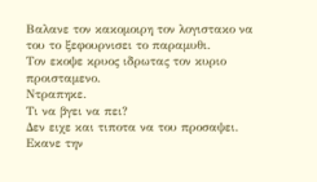Βαλανε τον κακομοιρη τον λογιστακο να του το ξεφουρνισει το παραμυθι.
Τον εκοψε κρυος ιδρωτας τον κυριο προισταμενο.
Ντραπηκε.
Τι να βγει να πει?
Δεν ειχε και τιποτα να του προσαψει.
Εκανε την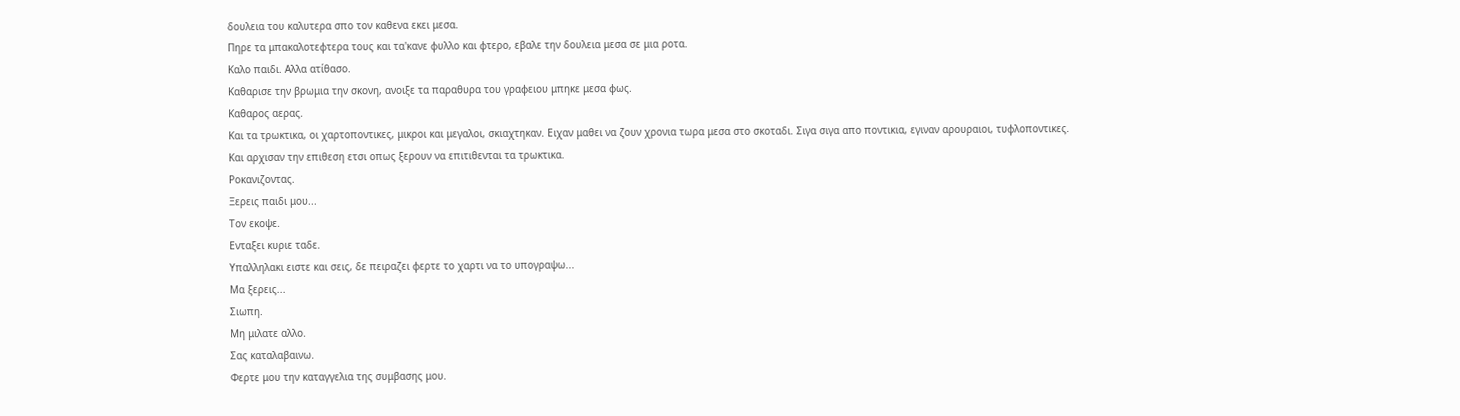δουλεια του καλυτερα σπο τον καθενα εκει μεσα.
Πηρε τα μπακαλοτεφτερα τους και τα'κανε φυλλο και φτερο, εβαλε την δουλεια μεσα σε μια ροτα.
Καλο παιδι. Αλλα ατίθασο.
Καθαρισε την βρωμια την σκονη, ανοιξε τα παραθυρα του γραφειου μπηκε μεσα φως.
Καθαρος αερας.
Και τα τρωκτικα, οι χαρτοποντικες, μικροι και μεγαλοι, σκιαχτηκαν. Ειχαν μαθει να ζουν χρονια τωρα μεσα στο σκοταδι. Σιγα σιγα απο ποντικια, εγιναν αρουραιοι, τυφλοποντικες.
Και αρχισαν την επιθεση ετσι οπως ξερουν να επιτιθενται τα τρωκτικα.
Ροκανιζοντας.
Ξερεις παιδι μου...
Τον εκοψε.
Ενταξει κυριε ταδε.
Υπαλληλακι ειστε και σεις, δε πειραζει φερτε το χαρτι να το υπογραψω...
Μα ξερεις...
Σιωπη.
Μη μιλατε αλλο.
Σας καταλαβαινω.
Φερτε μου την καταγγελια της συμβασης μου.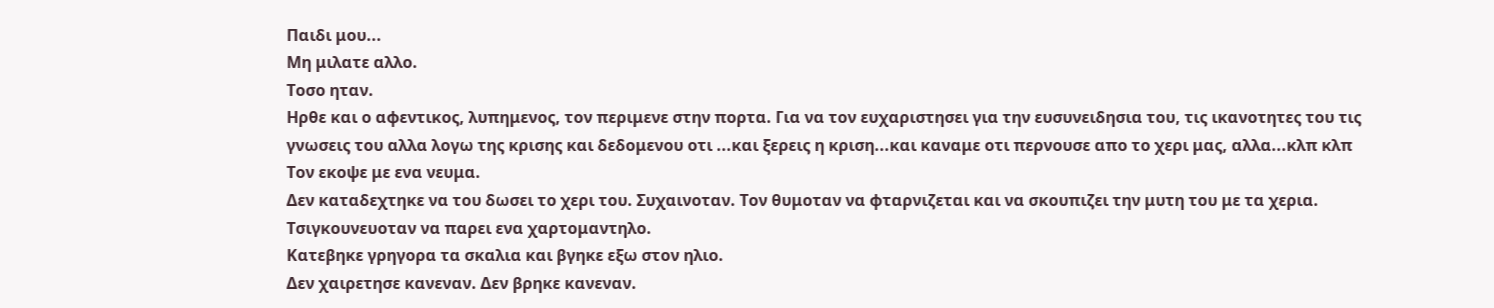Παιδι μου...
Μη μιλατε αλλο.
Τοσο ηταν.
Ηρθε και ο αφεντικος, λυπημενος, τον περιμενε στην πορτα. Για να τον ευχαριστησει για την ευσυνειδησια του, τις ικανοτητες του τις γνωσεις του αλλα λογω της κρισης και δεδομενου οτι ...και ξερεις η κριση...και καναμε οτι περνουσε απο το χερι μας, αλλα...κλπ κλπ
Τον εκοψε με ενα νευμα.
Δεν καταδεχτηκε να του δωσει το χερι του. Συχαινοταν. Τον θυμοταν να φταρνιζεται και να σκουπιζει την μυτη του με τα χερια. Τσιγκουνευοταν να παρει ενα χαρτομαντηλο.
Κατεβηκε γρηγορα τα σκαλια και βγηκε εξω στον ηλιο.
Δεν χαιρετησε κανεναν. Δεν βρηκε κανεναν.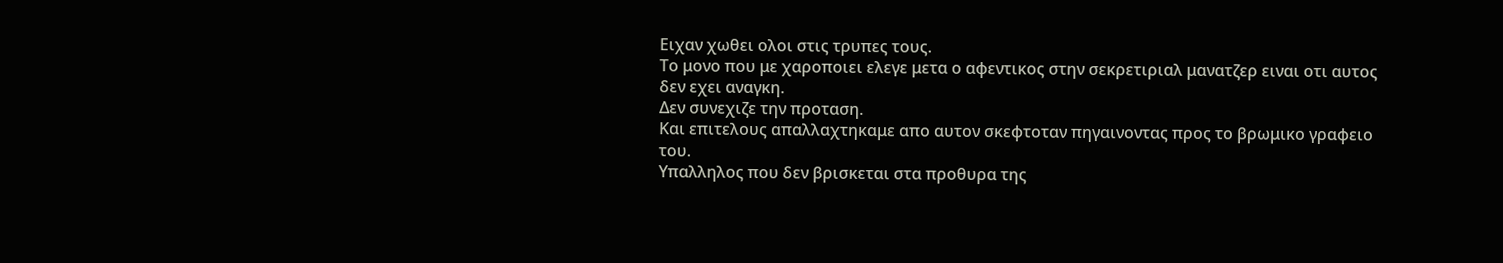Ειχαν χωθει ολοι στις τρυπες τους.
Το μονο που με χαροποιει ελεγε μετα ο αφεντικος στην σεκρετιριαλ μανατζερ ειναι οτι αυτος δεν εχει αναγκη.
Δεν συνεχιζε την προταση.
Και επιτελους απαλλαχτηκαμε απο αυτον σκεφτοταν πηγαινοντας προς το βρωμικο γραφειο του.
Υπαλληλος που δεν βρισκεται στα προθυρα της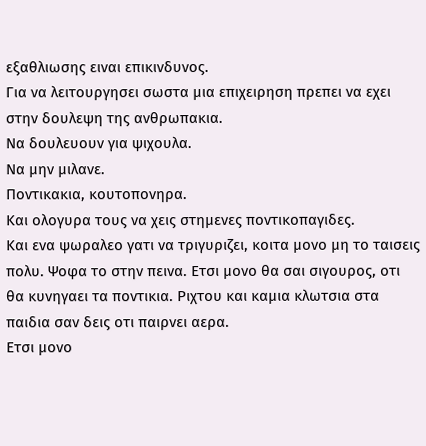εξαθλιωσης ειναι επικινδυνος.
Για να λειτουργησει σωστα μια επιχειρηση πρεπει να εχει στην δουλεψη της ανθρωπακια.
Να δουλευουν για ψιχουλα.
Να μην μιλανε.
Ποντικακια, κουτοπονηρα.
Και ολογυρα τους να χεις στημενες ποντικοπαγιδες.
Και ενα ψωραλεο γατι να τριγυριζει, κοιτα μονο μη το ταισεις πολυ. Ψοφα το στην πεινα. Ετσι μονο θα σαι σιγουρος, οτι θα κυνηγαει τα ποντικια. Ριχτου και καμια κλωτσια στα παιδια σαν δεις οτι παιρνει αερα.
Ετσι μονο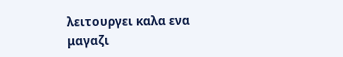λειτουργει καλα ενα μαγαζι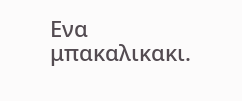Ενα μπακαλικακι.